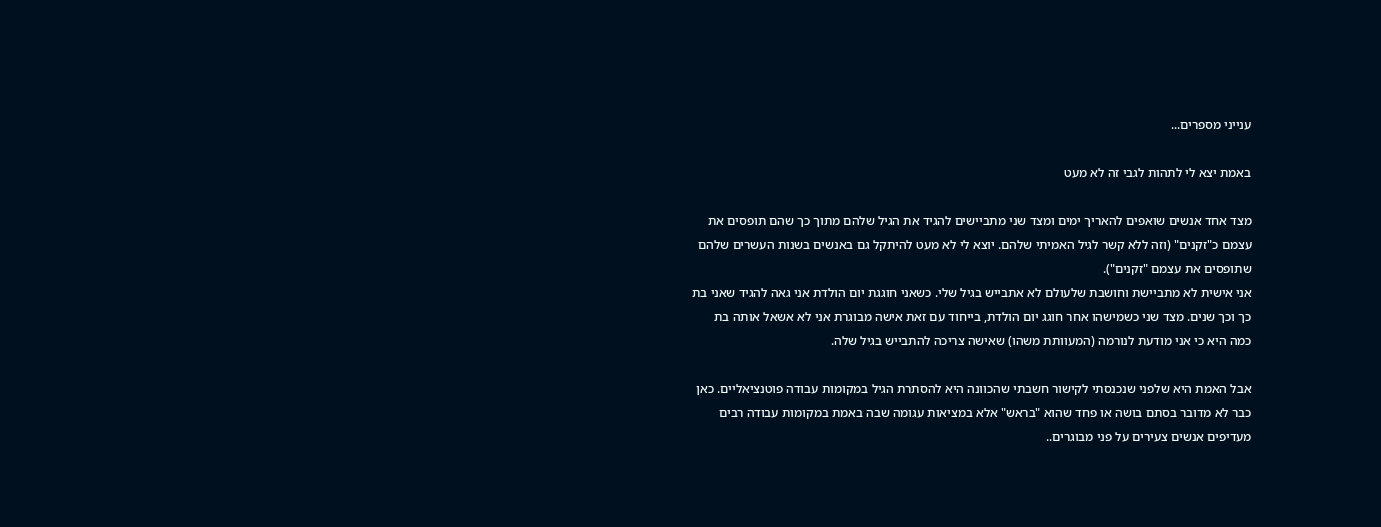ענייני מספרים...

באמת יצא לי לתהות לגבי זה לא מעט

מצד אחד אנשים שואפים להאריך ימים ומצד שני מתביישים להגיד את הגיל שלהם מתוך כך שהם תופסים את עצמם כ"זקנים" (וזה ללא קשר לגיל האמיתי שלהם. יוצא לי לא מעט להיתקל גם באנשים בשנות העשרים שלהם שתופסים את עצמם "זקנים").
אני אישית לא מתביישת וחושבת שלעולם לא אתבייש בגיל שלי. כשאני חוגגת יום הולדת אני גאה להגיד שאני בת כך וכך שנים. מצד שני כשמישהו אחר חוגג יום הולדת, בייחוד עם זאת אישה מבוגרת אני לא אשאל אותה בת כמה היא כי אני מודעת לנורמה (המעוותת משהו) שאישה צריכה להתבייש בגיל שלה.

אבל האמת היא שלפני שנכנסתי לקישור חשבתי שהכוונה היא להסתרת הגיל במקומות עבודה פוטנציאליים. כאן כבר לא מדובר בסתם בושה או פחד שהוא "בראש" אלא במציאות עגומה שבה באמת במקומות עבודה רבים מעדיפים אנשים צעירים על פני מבוגרים..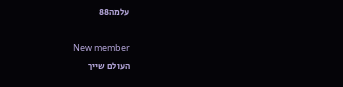עלמה88

New member
העולם שייך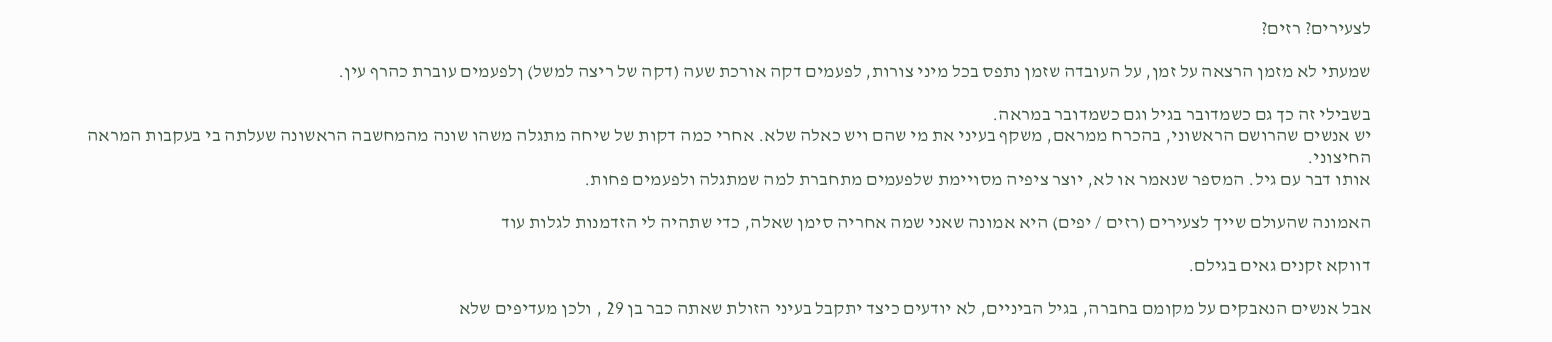לצעירים? רזים?

שמעתי לא מזמן הרצאה על זמן, על העובדה שזמן נתפס בכל מיני צורות, לפעמים דקה אורכת שעה (דקה של ריצה למשל) ןלפעמים עוברת כהרף עין.

בשבילי זה כך גם כשמדובר בגיל וגם כשמדובר במראה.
יש אנשים שהרושם הראשוני, בהכרח ממראם, משקף בעיני את מי שהם ויש כאלה שלא. אחרי כמה דקות של שיחה מתגלה משהו שונה מהמחשבה הראשונה שעלתה בי בעקבות המראה החיצוני.
אותו דבר עם גיל. המספר שנאמר או לא, יוצר ציפיה מסויימת שלפעמים מתחברת למה שמתגלה ולפעמים פחות.

האמונה שהעולם שייך לצעירים (רזים / יפים) היא אמונה שאני שמה אחריה סימן שאלה, כדי שתהיה לי הזדמנות לגלות עוד

דווקא זקנים גאים בגילם.

אבל אנשים הנאבקים על מקומם בחברה, בגיל הביניים, לא יודעים כיצד יתקבל בעיני הזולת שאתה כבר בן 29 , ולכן מעדיפים שלא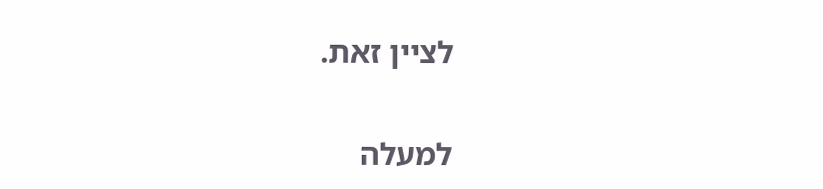לציין זאת.

למעלה